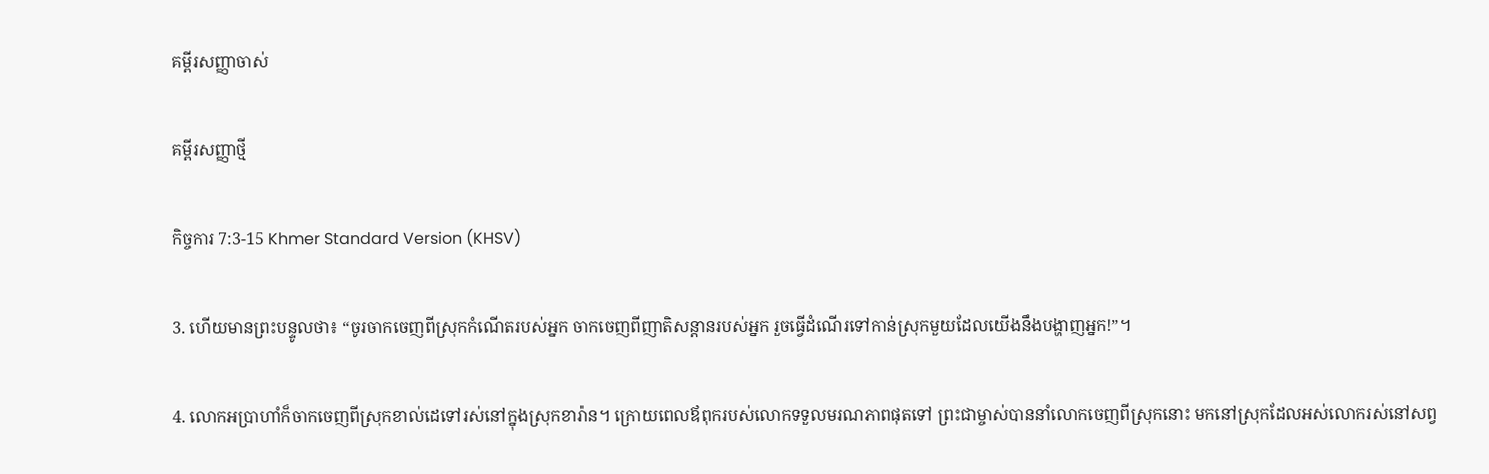គម្ពីរសញ្ញាចាស់

គម្ពីរសញ្ញាថ្មី

កិច្ចការ 7:3-15 Khmer Standard Version (KHSV)

3. ហើយមានព្រះ‌បន្ទូលថា៖ “ចូរចាកចេញពីស្រុកកំណើតរបស់អ្នក ចាកចេញពីញាតិ‌សន្ដានរបស់អ្នក រួចធ្វើដំណើរទៅកាន់ស្រុកមួយដែលយើងនឹងបង្ហាញអ្នក!”។

4. លោកអប្រាហាំក៏ចាកចេញពីស្រុកខាល់ដេទៅរស់នៅក្នុងស្រុកខារ៉ាន។ ក្រោយពេលឪពុករបស់លោកទទួលមរណ‌ភាពផុតទៅ ព្រះ‌ជាម្ចាស់បាននាំលោកចេញពីស្រុកនោះ មកនៅស្រុកដែលអស់លោករស់នៅសព្វ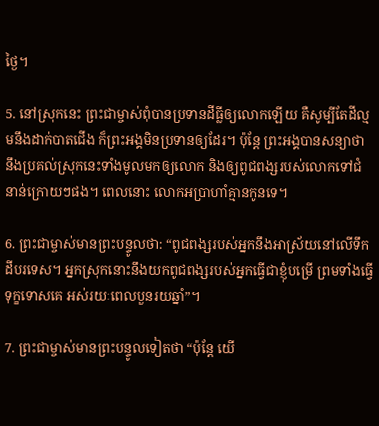ថ្ងៃ។

5. នៅស្រុកនេះ ព្រះ‌ជាម្ចាស់ពុំបានប្រទានដីធ្លីឲ្យលោកឡើយ គឺសូម្បីតែដីល្មមនឹងដាក់បាតជើង ក៏ព្រះ‌អង្គមិនប្រទានឲ្យដែរ។ ប៉ុន្តែ ព្រះ‌អង្គបានសន្យាថា នឹងប្រគល់ស្រុកនេះទាំងមូលមកឲ្យលោក និងឲ្យពូជ‌ពង្សរបស់លោកទៅជំនាន់ក្រោយៗផង។ ពេលនោះ លោកអប្រាហាំគ្មានកូនទេ។

6. ព្រះ‌ជាម្ចាស់មានព្រះ‌បន្ទូលថា: “ពូជ‌ពង្សរបស់អ្នកនឹងអាស្រ័យនៅលើទឹកដីបរទេស។ អ្នកស្រុកនោះនឹងយកពូជ‌ពង្សរបស់អ្នកធ្វើជាខ្ញុំបម្រើ ព្រមទាំងធ្វើទុក្ខទោសគេ អស់រយៈពេលបួនរយឆ្នាំ”។

7. ព្រះ‌ជាម្ចាស់មានព្រះ‌បន្ទូលទៀតថា “ប៉ុន្តែ យើ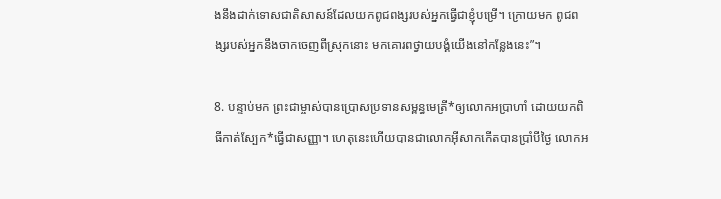ងនឹងដាក់ទោសជាតិសាសន៍ដែលយកពូជ‌ពង្សរបស់អ្នកធ្វើជាខ្ញុំបម្រើ។ ក្រោយមក ពូជ‌ពង្សរបស់អ្នកនឹងចាកចេញពីស្រុកនោះ មកគោរពថ្វាយ‌បង្គំយើងនៅកន្លែងនេះ”។

8. បន្ទាប់មក ព្រះ‌ជាម្ចាស់បានប្រោសប្រទានសម្ពន្ធ‌មេត្រី*ឲ្យលោកអប្រាហាំ ដោយយកពិធីកាត់ស្បែក*ធ្វើជាសញ្ញា។ ហេតុនេះហើយបានជាលោកអ៊ីសាកកើតបានប្រាំបីថ្ងៃ លោកអ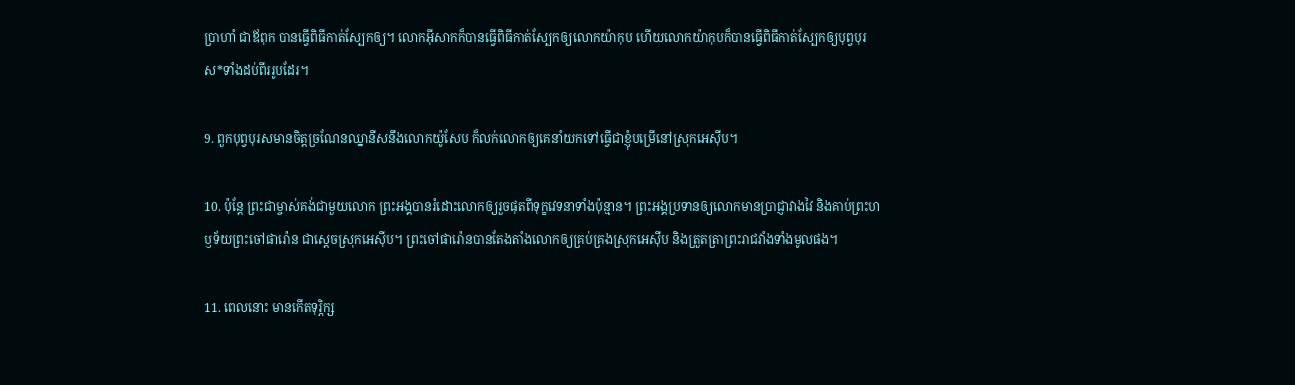ប្រាហាំ ជាឪពុក បានធ្វើពិធីកាត់ស្បែកឲ្យ។ លោកអ៊ីសាកក៏បានធ្វើពិធីកាត់ស្បែកឲ្យលោកយ៉ាកុប ហើយលោកយ៉ាកុបក៏បានធ្វើពិធីកាត់ស្បែកឲ្យបុព្វបុរស*ទាំងដប់‌ពីររូបដែរ។

9. ពួកបុព្វបុរសមានចិត្តច្រណែន‌ឈ្នានីសនឹងលោកយ៉ូសែប ក៏លក់លោកឲ្យគេនាំយកទៅធ្វើជាខ្ញុំបម្រើនៅស្រុកអេស៊ីប។

10. ប៉ុន្តែ ព្រះ‌ជាម្ចាស់គង់ជាមួយលោក ព្រះ‌អង្គបានរំដោះលោកឲ្យរួចផុតពីទុក្ខវេទនាទាំងប៉ុន្មាន។ ព្រះ‌អង្គប្រទានឲ្យលោកមានប្រាជ្ញាវាង‌វៃ និងគាប់ព្រះ‌ហឫទ័យព្រះចៅផារ៉ោន ជាស្ដេចស្រុកអេស៊ីប។ ព្រះចៅផារ៉ោនបានតែង‌តាំងលោកឲ្យគ្រប់‌គ្រងស្រុកអេស៊ីប និងត្រួត‌ត្រាព្រះ‌រាជវាំងទាំងមូលផង។

11. ពេលនោះ មានកើតទុរ្ភិក្ស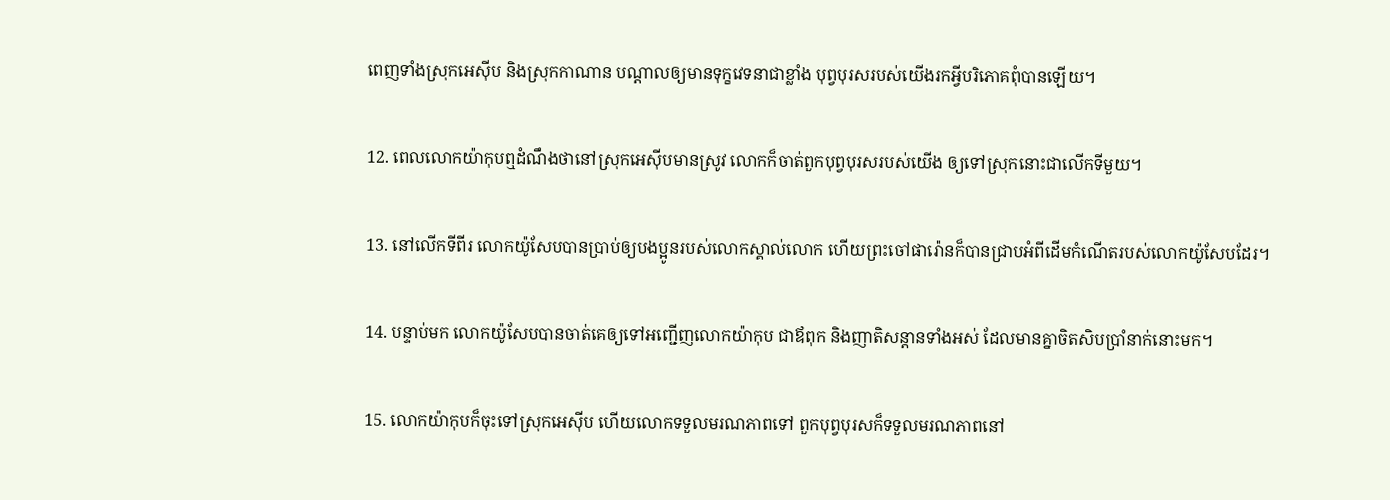ពេញទាំងស្រុកអេស៊ីប និងស្រុកកាណាន បណ្ដាលឲ្យមានទុក្ខវេទនាជាខ្លាំង បុព្វបុរសរបស់យើងរកអ្វីបរិភោគពុំបានឡើយ។

12. ពេលលោកយ៉ាកុបឮដំណឹងថានៅស្រុកអេស៊ីបមានស្រូវ លោកក៏ចាត់ពួកបុព្វបុរសរបស់យើង ឲ្យទៅស្រុកនោះជាលើកទីមួយ។

13. នៅលើកទីពីរ លោកយ៉ូសែបបានប្រាប់ឲ្យបង‌ប្អូនរបស់លោកស្គាល់លោក ហើយព្រះចៅផារ៉ោនក៏បានជ្រាបអំពីដើមកំណើតរបស់លោកយ៉ូសែបដែរ។

14. បន្ទាប់មក លោកយ៉ូសែបបានចាត់គេឲ្យទៅអញ្ជើញលោកយ៉ាកុប ជាឪពុក និងញាតិ‌សន្ដានទាំងអស់ ដែលមានគ្នាចិត‌សិបប្រាំនាក់នោះមក។

15. លោកយ៉ាកុបក៏ចុះទៅស្រុកអេស៊ីប ហើយលោកទទួលមរណ‌ភាពទៅ ពួកបុព្វបុរសក៏ទទួលមរណ‌ភាពនៅ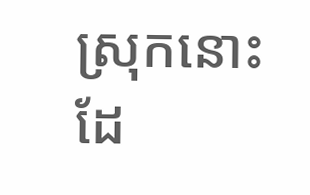ស្រុកនោះដែ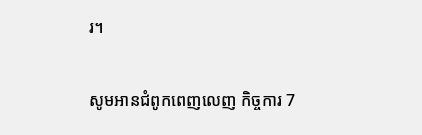រ។

សូមអានជំពូកពេញលេញ កិច្ចការ 7